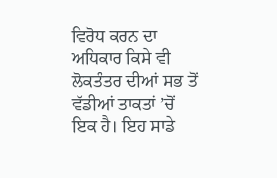ਵਿਰੋਧ ਕਰਨ ਦਾ ਅਧਿਕਾਰ ਕਿਸੇ ਵੀ ਲੋਕਤੰਤਰ ਦੀਆਂ ਸਭ ਤੋਂ ਵੱਡੀਆਂ ਤਾਕਤਾਂ ’ਚੋਂ ਇਕ ਹੈ। ਇਹ ਸਾਡੇ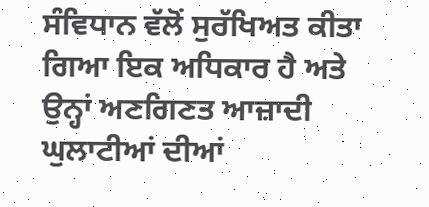ਸੰਵਿਧਾਨ ਵੱਲੋਂ ਸੁਰੱਖਿਅਤ ਕੀਤਾ ਗਿਆ ਇਕ ਅਧਿਕਾਰ ਹੈ ਅਤੇ ਉਨ੍ਹਾਂ ਅਣਗਿਣਤ ਆਜ਼ਾਦੀ ਘੁਲਾਟੀਆਂ ਦੀਆਂ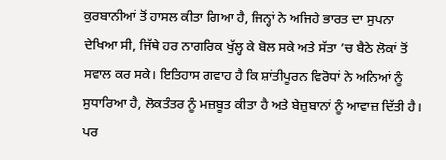ਕੁਰਬਾਨੀਆਂ ਤੋਂ ਹਾਸਲ ਕੀਤਾ ਗਿਆ ਹੈ, ਜਿਨ੍ਹਾਂ ਨੇ ਅਜਿਹੇ ਭਾਰਤ ਦਾ ਸੁਪਨਾ ਦੇਖਿਆ ਸੀ, ਜਿੱਥੇ ਹਰ ਨਾਗਰਿਕ ਖੁੱਲ੍ਹ ਕੇ ਬੋਲ ਸਕੇ ਅਤੇ ਸੱਤਾ ’ਚ ਬੈਠੇ ਲੋਕਾਂ ਤੋਂ ਸਵਾਲ ਕਰ ਸਕੇ। ਇਤਿਹਾਸ ਗਵਾਹ ਹੈ ਕਿ ਸ਼ਾਂਤੀਪੂਰਨ ਵਿਰੋਧਾਂ ਨੇ ਅਨਿਆਂ ਨੂੰ ਸੁਧਾਰਿਆ ਹੈ, ਲੋਕਤੰਤਰ ਨੂੰ ਮਜ਼ਬੂਤ ਕੀਤਾ ਹੈ ਅਤੇ ਬੇਜ਼ੁਬਾਨਾਂ ਨੂੰ ਆਵਾਜ਼ ਦਿੱਤੀ ਹੈ।
ਪਰ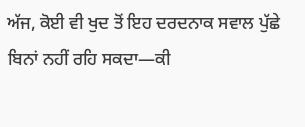ਅੱਜ, ਕੋਈ ਵੀ ਖੁਦ ਤੋਂ ਇਹ ਦਰਦਨਾਕ ਸਵਾਲ ਪੁੱਛੇ ਬਿਨਾਂ ਨਹੀਂ ਰਹਿ ਸਕਦਾ—ਕੀ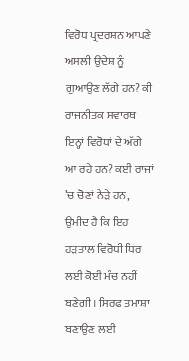ਵਿਰੋਧ ਪ੍ਰਦਰਸ਼ਨ ਆਪਣੇ ਅਸਲੀ ਉਦੇਸ਼ ਨੂੰ ਗੁਆਉਣ ਲੱਗੇ ਹਨ? ਕੀ ਰਾਜਨੀਤਕ ਸਵਾਰਥ ਇਨ੍ਹਾਂ ਵਿਰੋਧਾਂ ਦੇ ਅੱਗੇ ਆ ਰਹੇ ਹਨ? ਕਈ ਰਾਜਾਂ ’ਚ ਚੋਣਾਂ ਨੇੜੇ ਹਨ, ਉਮੀਦ ਹੈ ਕਿ ਇਹ ਹੜਤਾਲ ਵਿਰੋਧੀ ਧਿਰ ਲਈ ਕੋਈ ਮੰਚ ਨਹੀਂ ਬਣੇਗੀ। ਸਿਰਫ ਤਮਾਸ਼ਾ ਬਣਾਉਣ ਲਈ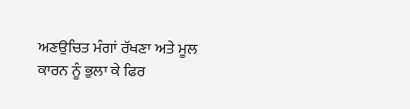ਅਣਉਚਿਤ ਮੰਗਾਂ ਰੱਖਣਾ ਅਤੇ ਮੂਲ ਕਾਰਨ ਨੂੰ ਭੁਲਾ ਕੇ ਫਿਰ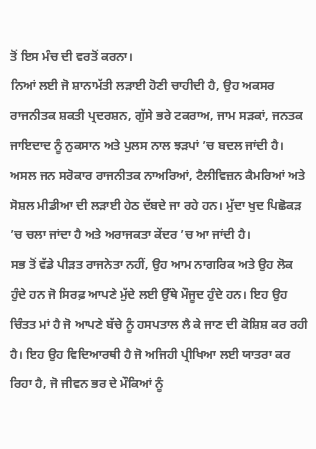ਤੋਂ ਇਸ ਮੰਚ ਦੀ ਵਰਤੋਂ ਕਰਨਾ।
ਨਿਆਂ ਲਈ ਜੋ ਸ਼ਾਨਾਮੱਤੀ ਲੜਾਈ ਹੋਣੀ ਚਾਹੀਦੀ ਹੈ, ਉਹ ਅਕਸਰ ਰਾਜਨੀਤਕ ਸ਼ਕਤੀ ਪ੍ਰਦਰਸ਼ਨ, ਗੁੱਸੇ ਭਰੇ ਟਕਰਾਅ, ਜਾਮ ਸੜਕਾਂ, ਜਨਤਕ ਜਾਇਦਾਦ ਨੂੰ ਨੁਕਸਾਨ ਅਤੇ ਪੁਲਸ ਨਾਲ ਝੜਪਾਂ ’ਚ ਬਦਲ ਜਾਂਦੀ ਹੈ। ਅਸਲ ਜਨ ਸਰੋਕਾਰ ਰਾਜਨੀਤਕ ਨਾਅਰਿਆਂ, ਟੈਲੀਵਿਜ਼ਨ ਕੈਮਰਿਆਂ ਅਤੇ ਸੋਸ਼ਲ ਮੀਡੀਆ ਦੀ ਲੜਾਈ ਹੇਠ ਦੱਬਦੇ ਜਾ ਰਹੇ ਹਨ। ਮੁੱਦਾ ਖੁਦ ਪਿਛੋਕੜ ’ਚ ਚਲਾ ਜਾਂਦਾ ਹੈ ਅਤੇ ਅਰਾਜਕਤਾ ਕੇਂਦਰ ’ਚ ਆ ਜਾਂਦੀ ਹੈ।
ਸਭ ਤੋਂ ਵੱਡੇ ਪੀੜਤ ਰਾਜਨੇਤਾ ਨਹੀਂ, ਉਹ ਆਮ ਨਾਗਰਿਕ ਅਤੇ ਉਹ ਲੋਕ ਹੁੰਦੇ ਹਨ ਜੋ ਸਿਰਫ਼ ਆਪਣੇ ਮੁੱਦੇ ਲਈ ਉੱਥੇ ਮੌਜੂਦ ਹੁੰਦੇ ਹਨ। ਇਹ ਉਹ ਚਿੰਤਤ ਮਾਂ ਹੈ ਜੋ ਆਪਣੇ ਬੱਚੇ ਨੂੰ ਹਸਪਤਾਲ ਲੈ ਕੇ ਜਾਣ ਦੀ ਕੋਸ਼ਿਸ਼ ਕਰ ਰਹੀ ਹੈ। ਇਹ ਉਹ ਵਿਦਿਆਰਥੀ ਹੈ ਜੋ ਅਜਿਹੀ ਪ੍ਰੀਖਿਆ ਲਈ ਯਾਤਰਾ ਕਰ ਰਿਹਾ ਹੈ, ਜੋ ਜੀਵਨ ਭਰ ਦੇ ਮੌਕਿਆਂ ਨੂੰ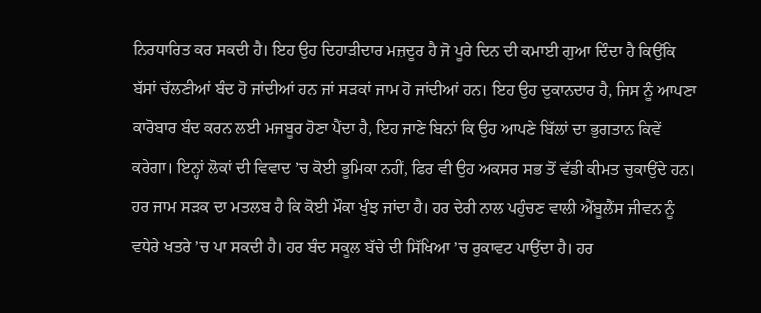ਨਿਰਧਾਰਿਤ ਕਰ ਸਕਦੀ ਹੈ। ਇਹ ਉਹ ਦਿਹਾੜੀਦਾਰ ਮਜ਼ਦੂਰ ਹੈ ਜੋ ਪੂਰੇ ਦਿਨ ਦੀ ਕਮਾਈ ਗੁਆ ਦਿੰਦਾ ਹੈ ਕਿਉਂਕਿ ਬੱਸਾਂ ਚੱਲਣੀਆਂ ਬੰਦ ਹੋ ਜਾਂਦੀਆਂ ਹਨ ਜਾਂ ਸੜਕਾਂ ਜਾਮ ਹੋ ਜਾਂਦੀਆਂ ਹਨ। ਇਹ ਉਹ ਦੁਕਾਨਦਾਰ ਹੈ, ਜਿਸ ਨੂੰ ਆਪਣਾ ਕਾਰੋਬਾਰ ਬੰਦ ਕਰਨ ਲਈ ਮਜਬੂਰ ਹੋਣਾ ਪੈਂਦਾ ਹੈ, ਇਹ ਜਾਣੇ ਬਿਨਾਂ ਕਿ ਉਹ ਆਪਣੇ ਬਿੱਲਾਂ ਦਾ ਭੁਗਤਾਨ ਕਿਵੇਂ ਕਰੇਗਾ। ਇਨ੍ਹਾਂ ਲੋਕਾਂ ਦੀ ਵਿਵਾਦ ’ਚ ਕੋਈ ਭੂਮਿਕਾ ਨਹੀਂ, ਫਿਰ ਵੀ ਉਹ ਅਕਸਰ ਸਭ ਤੋਂ ਵੱਡੀ ਕੀਮਤ ਚੁਕਾਉਂਦੇ ਹਨ। ਹਰ ਜਾਮ ਸੜਕ ਦਾ ਮਤਲਬ ਹੈ ਕਿ ਕੋਈ ਮੌਕਾ ਖੁੰਝ ਜਾਂਦਾ ਹੈ। ਹਰ ਦੇਰੀ ਨਾਲ ਪਹੁੰਚਣ ਵਾਲੀ ਐਂਬੂਲੈਂਸ ਜੀਵਨ ਨੂੰ ਵਧੇਰੇ ਖਤਰੇ ’ਚ ਪਾ ਸਕਦੀ ਹੈ। ਹਰ ਬੰਦ ਸਕੂਲ ਬੱਚੇ ਦੀ ਸਿੱਖਿਆ ’ਚ ਰੁਕਾਵਟ ਪਾਉਂਦਾ ਹੈ। ਹਰ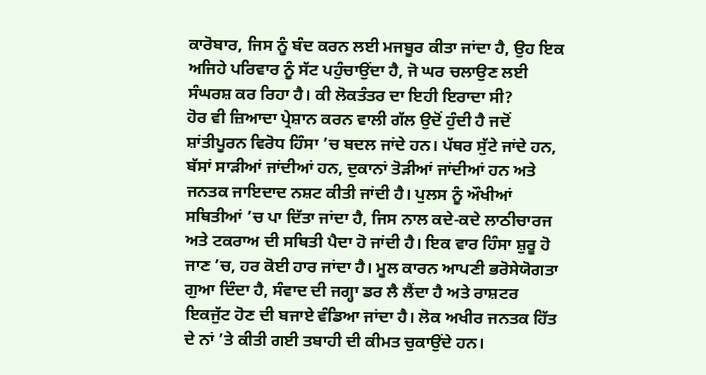ਕਾਰੋਬਾਰ, ਜਿਸ ਨੂੰ ਬੰਦ ਕਰਨ ਲਈ ਮਜਬੂਰ ਕੀਤਾ ਜਾਂਦਾ ਹੈ, ਉਹ ਇਕ ਅਜਿਹੇ ਪਰਿਵਾਰ ਨੂੰ ਸੱਟ ਪਹੁੰਚਾਉਂਦਾ ਹੈ, ਜੋ ਘਰ ਚਲਾਉਣ ਲਈ ਸੰਘਰਸ਼ ਕਰ ਰਿਹਾ ਹੈ। ਕੀ ਲੋਕਤੰਤਰ ਦਾ ਇਹੀ ਇਰਾਦਾ ਸੀ?
ਹੋਰ ਵੀ ਜ਼ਿਆਦਾ ਪ੍ਰੇਸ਼ਾਨ ਕਰਨ ਵਾਲੀ ਗੱਲ ਉਦੋਂ ਹੁੰਦੀ ਹੈ ਜਦੋਂ ਸ਼ਾਂਤੀਪੂਰਨ ਵਿਰੋਧ ਹਿੰਸਾ ’ਚ ਬਦਲ ਜਾਂਦੇ ਹਨ। ਪੱਥਰ ਸੁੱਟੇ ਜਾਂਦੇ ਹਨ, ਬੱਸਾਂ ਸਾੜੀਆਂ ਜਾਂਦੀਆਂ ਹਨ, ਦੁਕਾਨਾਂ ਤੋੜੀਆਂ ਜਾਂਦੀਆਂ ਹਨ ਅਤੇ ਜਨਤਕ ਜਾਇਦਾਦ ਨਸ਼ਟ ਕੀਤੀ ਜਾਂਦੀ ਹੈ। ਪੁਲਸ ਨੂੰ ਔਖੀਆਂ ਸਥਿਤੀਆਂ ’ਚ ਪਾ ਦਿੱਤਾ ਜਾਂਦਾ ਹੈ, ਜਿਸ ਨਾਲ ਕਦੇ-ਕਦੇ ਲਾਠੀਚਾਰਜ ਅਤੇ ਟਕਰਾਅ ਦੀ ਸਥਿਤੀ ਪੈਦਾ ਹੋ ਜਾਂਦੀ ਹੈ। ਇਕ ਵਾਰ ਹਿੰਸਾ ਸ਼ੁਰੂ ਹੋ ਜਾਣ ’ਚ, ਹਰ ਕੋਈ ਹਾਰ ਜਾਂਦਾ ਹੈ। ਮੂਲ ਕਾਰਨ ਆਪਣੀ ਭਰੋਸੇਯੋਗਤਾ ਗੁਆ ਦਿੰਦਾ ਹੈ, ਸੰਵਾਦ ਦੀ ਜਗ੍ਹਾ ਡਰ ਲੈ ਲੈਂਦਾ ਹੈ ਅਤੇ ਰਾਸ਼ਟਰ ਇਕਜੁੱਟ ਹੋਣ ਦੀ ਬਜਾਏ ਵੰਡਿਆ ਜਾਂਦਾ ਹੈ। ਲੋਕ ਅਖੀਰ ਜਨਤਕ ਹਿੱਤ ਦੇ ਨਾਂ ’ਤੇ ਕੀਤੀ ਗਈ ਤਬਾਹੀ ਦੀ ਕੀਮਤ ਚੁਕਾਉਂਦੇ ਹਨ।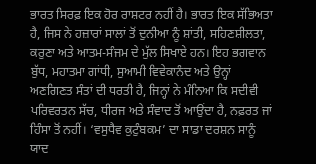ਭਾਰਤ ਸਿਰਫ਼ ਇਕ ਹੋਰ ਰਾਸ਼ਟਰ ਨਹੀਂ ਹੈ। ਭਾਰਤ ਇਕ ਸੱਭਿਅਤਾ ਹੈ, ਜਿਸ ਨੇ ਹਜ਼ਾਰਾਂ ਸਾਲਾਂ ਤੋਂ ਦੁਨੀਆ ਨੂੰ ਸ਼ਾਂਤੀ, ਸਹਿਣਸ਼ੀਲਤਾ, ਕਰੁਣਾ ਅਤੇ ਆਤਮ-ਸੰਜਮ ਦੇ ਮੁੱਲ ਸਿਖਾਏ ਹਨ। ਇਹ ਭਗਵਾਨ ਬੁੱਧ, ਮਹਾਤਮਾ ਗਾਂਧੀ, ਸੁਆਮੀ ਵਿਵੇਕਾਨੰਦ ਅਤੇ ਉਨ੍ਹਾਂ ਅਣਗਿਣਤ ਸੰਤਾਂ ਦੀ ਧਰਤੀ ਹੈ, ਜਿਨ੍ਹਾਂ ਨੇ ਮੰਨਿਆ ਕਿ ਸਦੀਵੀ ਪਰਿਵਰਤਨ ਸੱਚ, ਧੀਰਜ ਅਤੇ ਸੰਵਾਦ ਤੋਂ ਆਉਂਦਾ ਹੈ, ਨਫ਼ਰਤ ਜਾਂ ਹਿੰਸਾ ਤੋਂ ਨਹੀਂ। ‘ਵਸੁਧੈਵ ਕੁਟੁੰਬਕਮ’ ਦਾ ਸਾਡਾ ਦਰਸ਼ਨ ਸਾਨੂੰ ਯਾਦ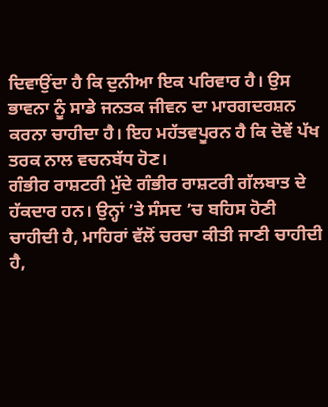ਦਿਵਾਉਂਦਾ ਹੈ ਕਿ ਦੁਨੀਆ ਇਕ ਪਰਿਵਾਰ ਹੈ। ਉਸ ਭਾਵਨਾ ਨੂੰ ਸਾਡੇ ਜਨਤਕ ਜੀਵਨ ਦਾ ਮਾਰਗਦਰਸ਼ਨ ਕਰਨਾ ਚਾਹੀਦਾ ਹੈ। ਇਹ ਮਹੱਤਵਪੂਰਨ ਹੈ ਕਿ ਦੋਵੇਂ ਪੱਖ ਤਰਕ ਨਾਲ ਵਚਨਬੱਧ ਹੋਣ।
ਗੰਭੀਰ ਰਾਸ਼ਟਰੀ ਮੁੱਦੇ ਗੰਭੀਰ ਰਾਸ਼ਟਰੀ ਗੱਲਬਾਤ ਦੇ ਹੱਕਦਾਰ ਹਨ। ਉਨ੍ਹਾਂ ’ਤੇ ਸੰਸਦ ’ਚ ਬਹਿਸ ਹੋਣੀ ਚਾਹੀਦੀ ਹੈ, ਮਾਹਿਰਾਂ ਵੱਲੋਂ ਚਰਚਾ ਕੀਤੀ ਜਾਣੀ ਚਾਹੀਦੀ ਹੈ,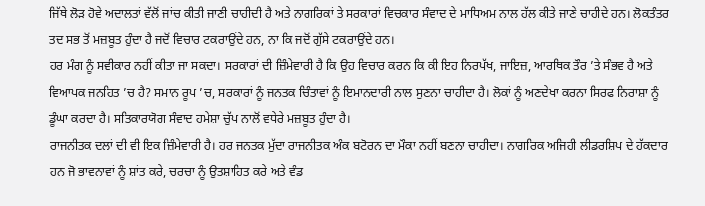ਜਿੱਥੇ ਲੋੜ ਹੋਵੇ ਅਦਾਲਤਾਂ ਵੱਲੋਂ ਜਾਂਚ ਕੀਤੀ ਜਾਣੀ ਚਾਹੀਦੀ ਹੈ ਅਤੇ ਨਾਗਰਿਕਾਂ ਤੇ ਸਰਕਾਰਾਂ ਵਿਚਕਾਰ ਸੰਵਾਦ ਦੇ ਮਾਧਿਅਮ ਨਾਲ ਹੱਲ ਕੀਤੇ ਜਾਣੇ ਚਾਹੀਦੇ ਹਨ। ਲੋਕਤੰਤਰ ਤਦ ਸਭ ਤੋਂ ਮਜ਼ਬੂਤ ਹੁੰਦਾ ਹੈ ਜਦੋਂ ਵਿਚਾਰ ਟਕਰਾਉਂਦੇ ਹਨ, ਨਾ ਕਿ ਜਦੋਂ ਗੁੱਸੇ ਟਕਰਾਉਂਦੇ ਹਨ।
ਹਰ ਮੰਗ ਨੂੰ ਸਵੀਕਾਰ ਨਹੀਂ ਕੀਤਾ ਜਾ ਸਕਦਾ। ਸਰਕਾਰਾਂ ਦੀ ਜ਼ਿੰਮੇਵਾਰੀ ਹੈ ਕਿ ਉਹ ਵਿਚਾਰ ਕਰਨ ਕਿ ਕੀ ਇਹ ਨਿਰਪੱਖ, ਜਾਇਜ਼, ਆਰਥਿਕ ਤੌਰ ’ਤੇ ਸੰਭਵ ਹੈ ਅਤੇ ਵਿਆਪਕ ਜਨਹਿਤ ’ਚ ਹੈ? ਸਮਾਨ ਰੂਪ ’ਚ, ਸਰਕਾਰਾਂ ਨੂੰ ਜਨਤਕ ਚਿੰਤਾਵਾਂ ਨੂੰ ਇਮਾਨਦਾਰੀ ਨਾਲ ਸੁਣਨਾ ਚਾਹੀਦਾ ਹੈ। ਲੋਕਾਂ ਨੂੰ ਅਣਦੇਖਾ ਕਰਨਾ ਸਿਰਫ ਨਿਰਾਸ਼ਾ ਨੂੰ ਡੂੰਘਾ ਕਰਦਾ ਹੈ। ਸਤਿਕਾਰਯੋਗ ਸੰਵਾਦ ਹਮੇਸ਼ਾ ਚੁੱਪ ਨਾਲੋਂ ਵਧੇਰੇ ਮਜ਼ਬੂਤ ਹੁੰਦਾ ਹੈ।
ਰਾਜਨੀਤਕ ਦਲਾਂ ਦੀ ਵੀ ਇਕ ਜ਼ਿੰਮੇਵਾਰੀ ਹੈ। ਹਰ ਜਨਤਕ ਮੁੱਦਾ ਰਾਜਨੀਤਕ ਅੰਕ ਬਟੋਰਨ ਦਾ ਮੌਕਾ ਨਹੀਂ ਬਣਨਾ ਚਾਹੀਦਾ। ਨਾਗਰਿਕ ਅਜਿਹੀ ਲੀਡਰਸ਼ਿਪ ਦੇ ਹੱਕਦਾਰ ਹਨ ਜੋ ਭਾਵਨਾਵਾਂ ਨੂੰ ਸ਼ਾਂਤ ਕਰੇ, ਚਰਚਾ ਨੂੰ ਉਤਸ਼ਾਹਿਤ ਕਰੇ ਅਤੇ ਵੰਡ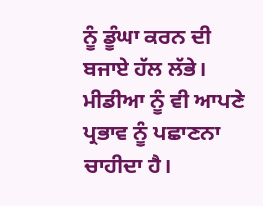ਨੂੰ ਡੂੰਘਾ ਕਰਨ ਦੀ ਬਜਾਏ ਹੱਲ ਲੱਭੇ।
ਮੀਡੀਆ ਨੂੰ ਵੀ ਆਪਣੇ ਪ੍ਰਭਾਵ ਨੂੰ ਪਛਾਣਨਾ ਚਾਹੀਦਾ ਹੈ।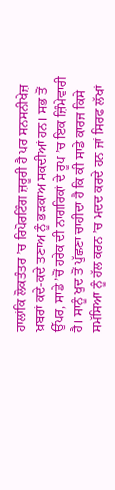ਹਾਲਾਂਕਿ ਲੋਕਤੰਤਰ ’ਚ ਰਿਪੋਰਟਿੰਗ ਜ਼ਰੂਰੀ ਹੈ ਪਰ ਸਨਸਨੀਖੇਜ਼ ਖ਼ਬਰਾਂ ਕਦੇ-ਕਦੇ ਤਣਾਅ ਨੂੰ ਭੜਕਾਅ ਸਕਦੀਆਂ ਹਨ। ਸਭ ਤੋਂ ਉੱਪਰ, ਸਾਡੇ ’ਚੋਂ ਹਰੇਕ ਦੀ ਨਾਗਰਿਕਾਂ ਦੇ ਰੂਪ ’ਚ ਇਕ ਜ਼ਿੰਮੇਵਾਰੀ ਹੈ। ਸਾਨੂੰ ਖੁਦ ਤੋਂ ਪੁੱਛਣਾ ਚਾਹੀਦਾ ਹੈ ਕਿ ਕੀ ਸਾਡੇ ਕਾਰਜ ਕਿਸੇ ਸਮੱਸਿਆ ਨੂੰ ਹੱਲ ਕਰਨ ’ਚ ਮਦਦ ਕਰਦੇ ਹਨ ਜਾਂ ਸਿਰਫ ਲੱਖਾਂ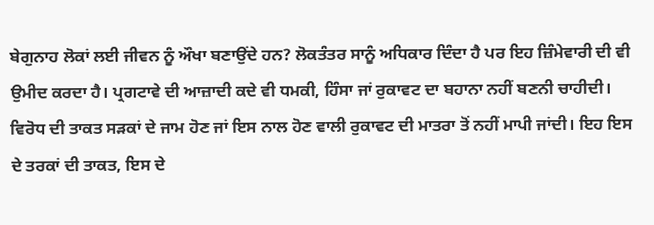ਬੇਗੁਨਾਹ ਲੋਕਾਂ ਲਈ ਜੀਵਨ ਨੂੰ ਔਖਾ ਬਣਾਉਂਦੇ ਹਨ? ਲੋਕਤੰਤਰ ਸਾਨੂੰ ਅਧਿਕਾਰ ਦਿੰਦਾ ਹੈ ਪਰ ਇਹ ਜ਼ਿੰਮੇਵਾਰੀ ਦੀ ਵੀ ਉਮੀਦ ਕਰਦਾ ਹੈ। ਪ੍ਰਗਟਾਵੇ ਦੀ ਆਜ਼ਾਦੀ ਕਦੇ ਵੀ ਧਮਕੀ, ਹਿੰਸਾ ਜਾਂ ਰੁਕਾਵਟ ਦਾ ਬਹਾਨਾ ਨਹੀਂ ਬਣਨੀ ਚਾਹੀਦੀ।
ਵਿਰੋਧ ਦੀ ਤਾਕਤ ਸੜਕਾਂ ਦੇ ਜਾਮ ਹੋਣ ਜਾਂ ਇਸ ਨਾਲ ਹੋਣ ਵਾਲੀ ਰੁਕਾਵਟ ਦੀ ਮਾਤਰਾ ਤੋਂ ਨਹੀਂ ਮਾਪੀ ਜਾਂਦੀ। ਇਹ ਇਸ ਦੇ ਤਰਕਾਂ ਦੀ ਤਾਕਤ, ਇਸ ਦੇ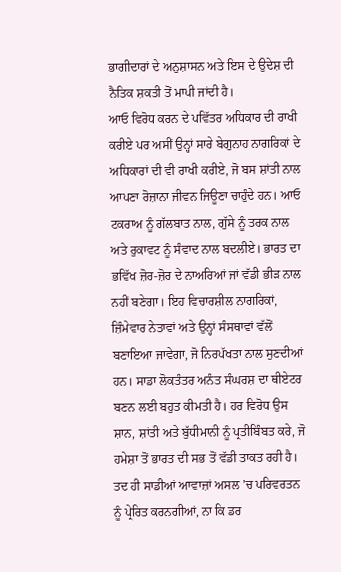ਭਾਗੀਦਾਰਾਂ ਦੇ ਅਨੁਸ਼ਾਸਨ ਅਤੇ ਇਸ ਦੇ ਉਦੇਸ਼ ਦੀ ਨੈਤਿਕ ਸ਼ਕਤੀ ਤੋਂ ਮਾਪੀ ਜਾਂਦੀ ਹੈ।
ਆਓ ਵਿਰੋਧ ਕਰਨ ਦੇ ਪਵਿੱਤਰ ਅਧਿਕਾਰ ਦੀ ਰਾਖੀ ਕਰੀਏ ਪਰ ਅਸੀਂ ਉਨ੍ਹਾਂ ਸਾਰੇ ਬੇਗੁਨਾਹ ਨਾਗਰਿਕਾਂ ਦੇ ਅਧਿਕਾਰਾਂ ਦੀ ਵੀ ਰਾਖੀ ਕਰੀਏ, ਜੋ ਬਸ ਸ਼ਾਂਤੀ ਨਾਲ ਆਪਣਾ ਰੋਜ਼ਾਨਾ ਜੀਵਨ ਜਿਊਣਾ ਚਾਹੁੰਦੇ ਹਨ। ਆਓ ਟਕਰਾਅ ਨੂੰ ਗੱਲਬਾਤ ਨਾਲ, ਗੁੱਸੇ ਨੂੰ ਤਰਕ ਨਾਲ ਅਤੇ ਰੁਕਾਵਟ ਨੂੰ ਸੰਵਾਦ ਨਾਲ ਬਦਲੀਏ। ਭਾਰਤ ਦਾ ਭਵਿੱਖ ਜ਼ੋਰ-ਜ਼ੋਰ ਦੇ ਨਾਅਰਿਆਂ ਜਾਂ ਵੱਡੀ ਭੀੜ ਨਾਲ ਨਹੀਂ ਬਣੇਗਾ। ਇਹ ਵਿਚਾਰਸ਼ੀਲ ਨਾਗਰਿਕਾਂ, ਜ਼ਿੰਮੇਵਾਰ ਨੇਤਾਵਾਂ ਅਤੇ ਉਨ੍ਹਾਂ ਸੰਸਥਾਵਾਂ ਵੱਲੋਂ ਬਣਾਇਆ ਜਾਵੇਗਾ, ਜੋ ਨਿਰਪੱਖਤਾ ਨਾਲ ਸੁਣਦੀਆਂ ਹਨ। ਸਾਡਾ ਲੋਕਤੰਤਰ ਅਨੰਤ ਸੰਘਰਸ਼ ਦਾ ਥੀਏਟਰ ਬਣਨ ਲਈ ਬਹੁਤ ਕੀਮਤੀ ਹੈ। ਹਰ ਵਿਰੋਧ ਉਸ ਸ਼ਾਨ, ਸ਼ਾਂਤੀ ਅਤੇ ਬੁੱਧੀਮਾਨੀ ਨੂੰ ਪ੍ਰਤੀਬਿੰਬਤ ਕਰੇ, ਜੋ ਹਮੇਸ਼ਾ ਤੋਂ ਭਾਰਤ ਦੀ ਸਭ ਤੋਂ ਵੱਡੀ ਤਾਕਤ ਰਹੀ ਹੈ। ਤਦ ਹੀ ਸਾਡੀਆਂ ਆਵਾਜ਼ਾਂ ਅਸਲ ’ਚ ਪਰਿਵਰਤਨ ਨੂੰ ਪ੍ਰੇਰਿਤ ਕਰਨਗੀਆਂ, ਨਾ ਕਿ ਡਰ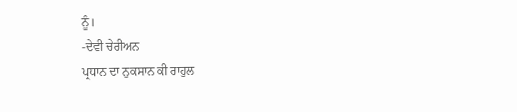ਨੂੰ।
-ਦੇਵੀ ਚੇਰੀਅਨ
ਪ੍ਰਧਾਨ ਦਾ ਨੁਕਸਾਨ ਕੀ ਰਾਹੁਲ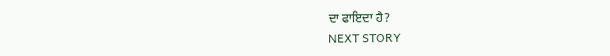ਦਾ ਫਾਇਦਾ ਹੈ?
NEXT STORY